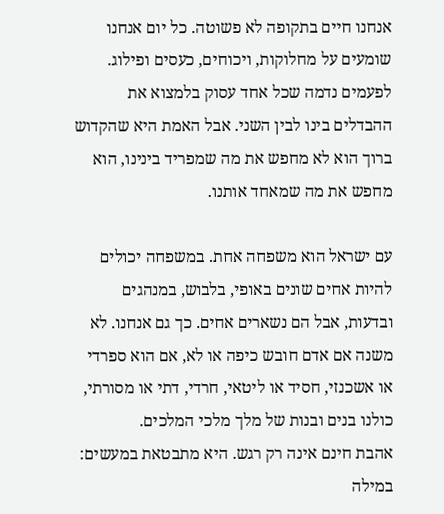אנחנו חיים בתקופה לא פשוטה. כל יום אנחנו שומעים על מחלוקות, ויכוחים, כעסים ופילוג. לפעמים נדמה שכל אחד עסוק בלמצוא את ההבדלים בינו לבין השני. אבל האמת היא שהקדוש ברוך הוא לא מחפש את מה שמפריד בינינו, הוא מחפש את מה שמאחד אותנו.

עם ישראל הוא משפחה אחת. במשפחה יכולים להיות אחים שונים באופי, בלבוש, במנהגים ובדעות, אבל הם נשארים אחים. כך גם אנחנו. לא משנה אם אדם חובש כיפה או לא, אם הוא ספרדי או אשכנזי, חסיד או ליטאי, חרדי, דתי או מסורתי, כולנו בנים ובנות של מלך מלכי המלכים.
אהבת חינם אינה רק רגש. היא מתבטאת במעשים: במילה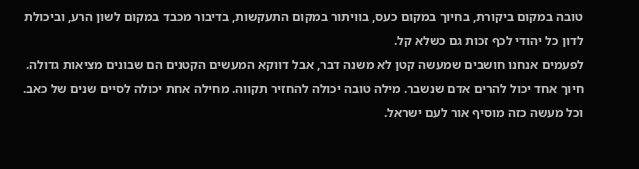טובה במקום ביקורת, בחיוך במקום כעס, בוויתור במקום התעקשות, בדיבור מכבד במקום לשון הרע, וביכולת לדון כל יהודי לכף זכות גם כשלא קל.
לפעמים אנחנו חושבים שמעשה קטן לא משנה דבר, אבל דווקא המעשים הקטנים הם שבונים מציאות גדולה. חיוך אחד יכול להרים אדם שנשבר. מילה טובה יכולה להחזיר תקווה. מחילה אחת יכולה לסיים שנים של כאב. וכל מעשה כזה מוסיף אור לעם ישראל.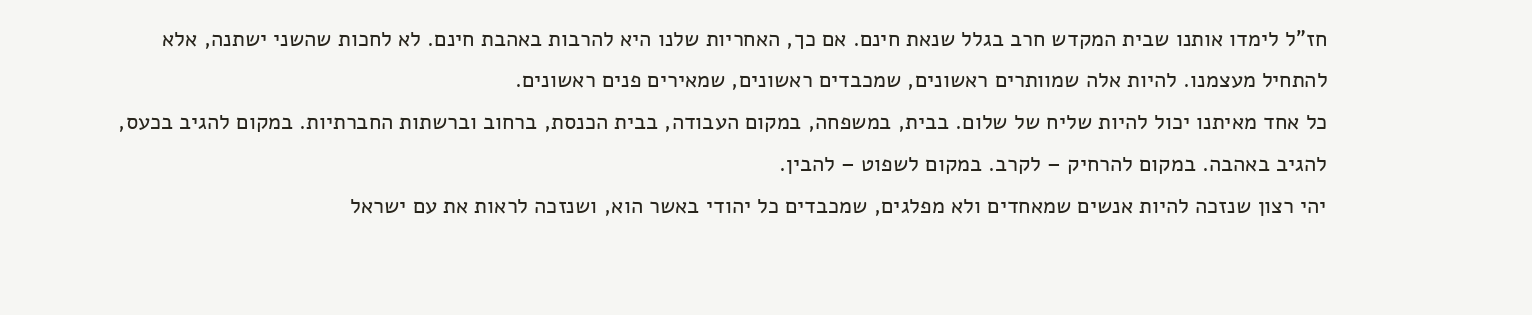חז"ל לימדו אותנו שבית המקדש חרב בגלל שנאת חינם. אם כך, האחריות שלנו היא להרבות באהבת חינם. לא לחכות שהשני ישתנה, אלא להתחיל מעצמנו. להיות אלה שמוותרים ראשונים, שמכבדים ראשונים, שמאירים פנים ראשונים.
כל אחד מאיתנו יכול להיות שליח של שלום. בבית, במשפחה, במקום העבודה, בבית הכנסת, ברחוב וברשתות החברתיות. במקום להגיב בכעס, להגיב באהבה. במקום להרחיק – לקרב. במקום לשפוט – להבין.
יהי רצון שנזכה להיות אנשים שמאחדים ולא מפלגים, שמכבדים כל יהודי באשר הוא, ושנזכה לראות את עם ישראל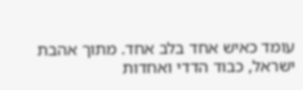עומד כאיש אחד בלב אחד. מתוך אהבת ישראל, כבוד הדדי ואחדות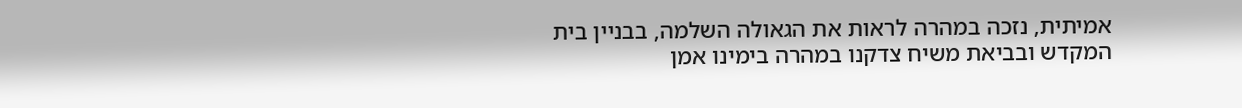אמיתית, נזכה במהרה לראות את הגאולה השלמה, בבניין בית המקדש ובביאת משיח צדקנו במהרה בימינו אמן